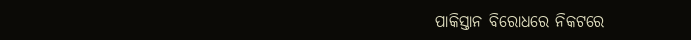ପାକିସ୍ତାନ ବିରୋଧରେ ନିକଟରେ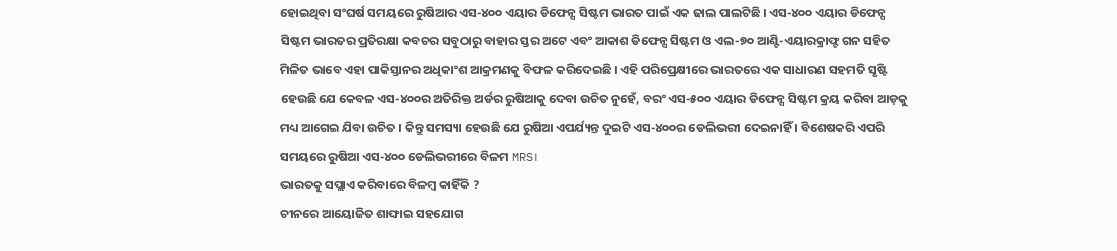ହୋଇଥିବା ସଂଘର୍ଷ ସମୟରେ ରୁଷିଆର ଏସ-୪୦୦ ଏୟାର ଡିଫେନ୍ସ ସିଷ୍ଟମ ଭାରତ ପାଇଁ ଏକ ଢାଲ ପାଲଟିଛି । ଏସ-୪୦୦ ଏୟାର ଡିଫେନ୍ସ ସିଷ୍ଟମ ଭାରତର ପ୍ରତିରକ୍ଷା କବଚର ସବୁଠାରୁ ବାହାର ସ୍ତର ଅଟେ ଏବଂ ଆକାଶ ଡିଫେନ୍ସ ସିଷ୍ଟମ ଓ ଏଲ-୭୦ ଆଣ୍ଟି-ଏୟାରକ୍ରାଫ୍ଟ ଗନ ସହିତ ମିଳିତ ଭାବେ ଏହା ପାକିସ୍ତାନର ଅଧିକାଂଶ ଆକ୍ରମଣକୁ ବିଫଳ କରିଦେଇଛି । ଏହି ପରିପ୍ରେକ୍ଷୀରେ ଭାରତରେ ଏକ ସାଧାରଣ ସହମତି ସୃଷ୍ଟି ହେଉଛି ଯେ କେବଳ ଏସ-୪୦୦ର ଅତିରିକ୍ତ ଅର୍ଡର ରୁଷିଆକୁ ଦେବା ଉଚିତ ନୁହେଁ, ବରଂ ଏସ-୫୦୦ ଏୟାର ଡିଫେନ୍ସ ସିଷ୍ଟମ କ୍ରୟ କରିବା ଆଡ଼କୁ ମଧ୍ୟ ଆଗେଇ ଯିବା ଉଚିତ । କିନ୍ତୁ ସମସ୍ୟା ହେଉଛି ଯେ ରୁଷିଆ ଏପର୍ଯ୍ୟନ୍ତ ଦୁଇଟି ଏସ-୪୦୦ର ଡେଲିଭରୀ ଦେଇନାହିଁ । ବିଶେଷକରି ଏପରି ସମୟରେ ରୁଷିଆ ଏସ-୪୦୦ ଡେଲିଭରୀରେ ବିଳମ MRS।
ଭାରତକୁ ସପ୍ଲାଏ କରିବାରେ ବିଳମ୍ବ କାହିଁକି ?
ଚୀନରେ ଆୟୋଜିତ ଶାଙ୍ଘାଇ ସହଯୋଗ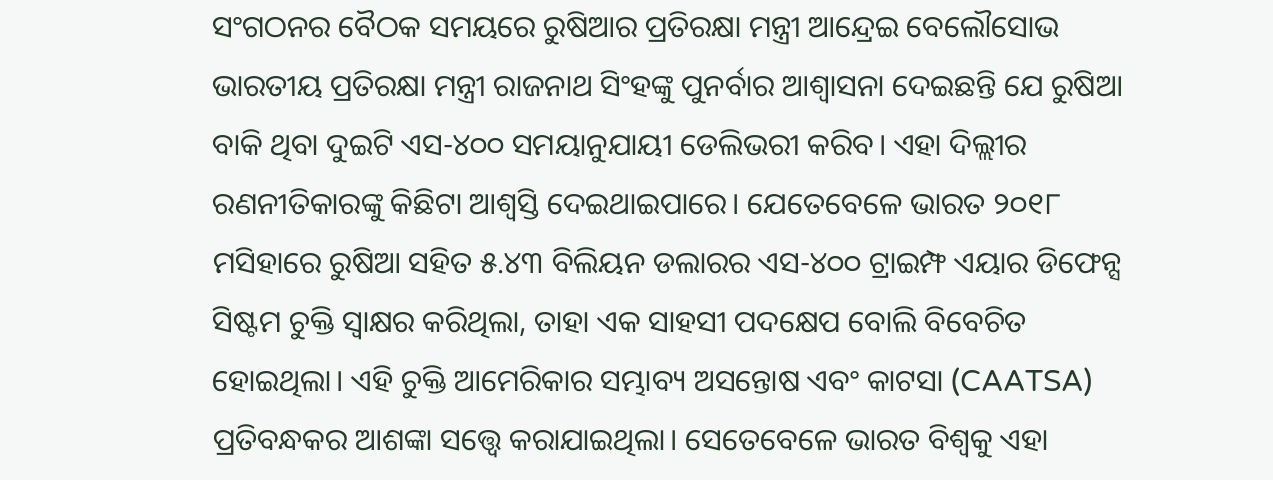ସଂଗଠନର ବୈଠକ ସମୟରେ ରୁଷିଆର ପ୍ରତିରକ୍ଷା ମନ୍ତ୍ରୀ ଆନ୍ଦ୍ରେଇ ବେଲୌସୋଭ ଭାରତୀୟ ପ୍ରତିରକ୍ଷା ମନ୍ତ୍ରୀ ରାଜନାଥ ସିଂହଙ୍କୁ ପୁନର୍ବାର ଆଶ୍ୱାସନା ଦେଇଛନ୍ତି ଯେ ରୁଷିଆ ବାକି ଥିବା ଦୁଇଟି ଏସ-୪୦୦ ସମୟାନୁଯାୟୀ ଡେଲିଭରୀ କରିବ। ଏହା ଦିଲ୍ଲୀର ରଣନୀତିକାରଙ୍କୁ କିଛିଟା ଆଶ୍ୱସ୍ତି ଦେଇଥାଇପାରେ। ଯେତେବେଳେ ଭାରତ ୨୦୧୮ ମସିହାରେ ରୁଷିଆ ସହିତ ୫.୪୩ ବିଲିୟନ ଡଲାରର ଏସ-୪୦୦ ଟ୍ରାଇମ୍ଫ ଏୟାର ଡିଫେନ୍ସ ସିଷ୍ଟମ ଚୁକ୍ତି ସ୍ୱାକ୍ଷର କରିଥିଲା, ତାହା ଏକ ସାହସୀ ପଦକ୍ଷେପ ବୋଲି ବିବେଚିତ ହୋଇଥିଲା। ଏହି ଚୁକ୍ତି ଆମେରିକାର ସମ୍ଭାବ୍ୟ ଅସନ୍ତୋଷ ଏବଂ କାଟସା (CAATSA) ପ୍ରତିବନ୍ଧକର ଆଶଙ୍କା ସତ୍ତ୍ୱେ କରାଯାଇଥିଲା। ସେତେବେଳେ ଭାରତ ବିଶ୍ୱକୁ ଏହା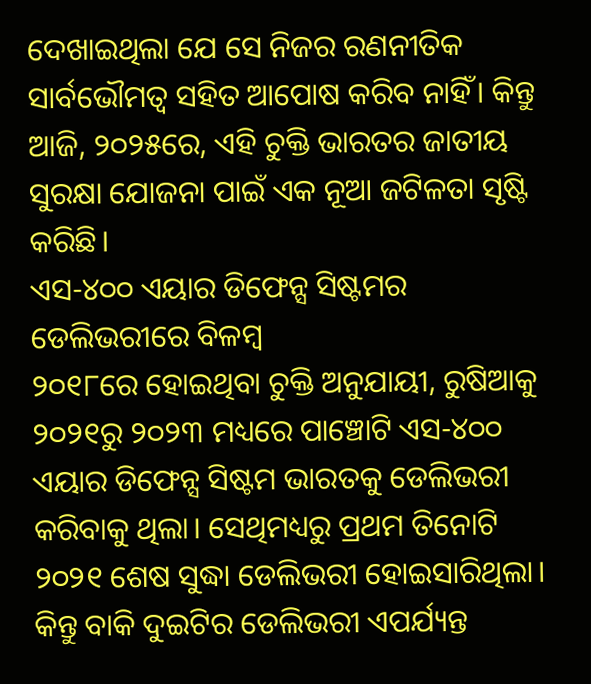ଦେଖାଇଥିଲା ଯେ ସେ ନିଜର ରଣନୀତିକ ସାର୍ବଭୌମତ୍ୱ ସହିତ ଆପୋଷ କରିବ ନାହିଁ। କିନ୍ତୁ ଆଜି, ୨୦୨୫ରେ, ଏହି ଚୁକ୍ତି ଭାରତର ଜାତୀୟ ସୁରକ୍ଷା ଯୋଜନା ପାଇଁ ଏକ ନୂଆ ଜଟିଳତା ସୃଷ୍ଟି କରିଛି।
ଏସ-୪୦୦ ଏୟାର ଡିଫେନ୍ସ ସିଷ୍ଟମର ଡେଲିଭରୀରେ ବିଳମ୍ବ
୨୦୧୮ରେ ହୋଇଥିବା ଚୁକ୍ତି ଅନୁଯାୟୀ, ରୁଷିଆକୁ ୨୦୨୧ରୁ ୨୦୨୩ ମଧ୍ୟରେ ପାଞ୍ଚୋଟି ଏସ-୪୦୦ ଏୟାର ଡିଫେନ୍ସ ସିଷ୍ଟମ ଭାରତକୁ ଡେଲିଭରୀ କରିବାକୁ ଥିଲା। ସେଥିମଧ୍ୟରୁ ପ୍ରଥମ ତିନୋଟି ୨୦୨୧ ଶେଷ ସୁଦ୍ଧା ଡେଲିଭରୀ ହୋଇସାରିଥିଲା। କିନ୍ତୁ ବାକି ଦୁଇଟିର ଡେଲିଭରୀ ଏପର୍ଯ୍ୟନ୍ତ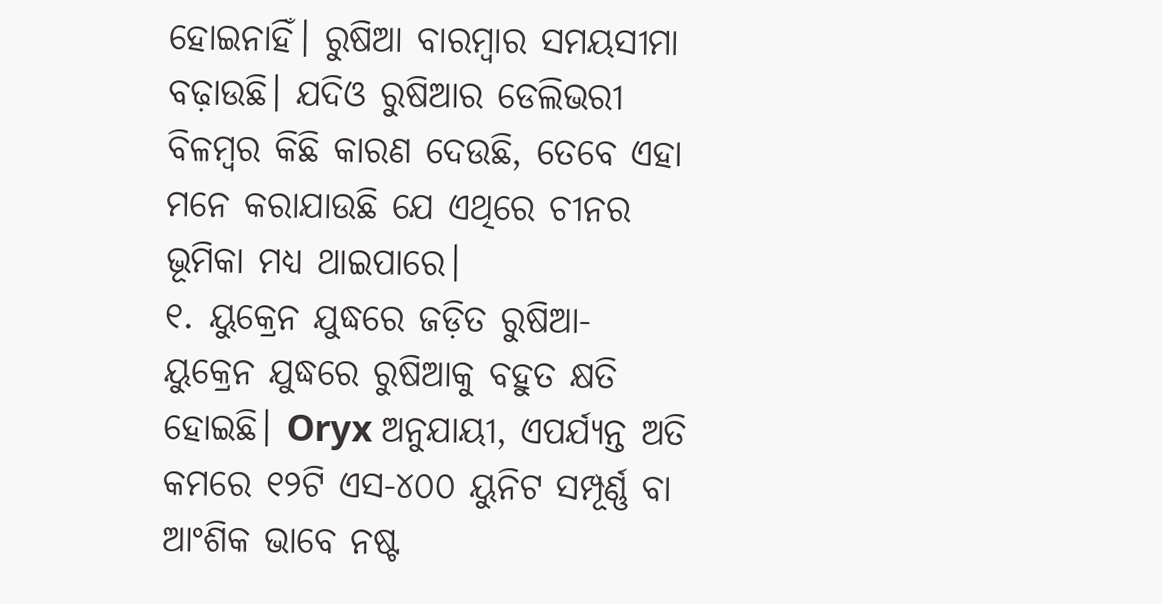ହୋଇନାହିଁ। ରୁଷିଆ ବାରମ୍ବାର ସମୟସୀମା ବଢ଼ାଉଛି। ଯଦିଓ ରୁଷିଆର ଡେଲିଭରୀ ବିଳମ୍ବର କିଛି କାରଣ ଦେଉଛି, ତେବେ ଏହା ମନେ କରାଯାଉଛି ଯେ ଏଥିରେ ଚୀନର ଭୂମିକା ମଧ୍ୟ ଥାଇପାରେ।
୧. ୟୁକ୍ରେନ ଯୁଦ୍ଧରେ ଜଡ଼ିତ ରୁଷିଆ- ୟୁକ୍ରେନ ଯୁଦ୍ଧରେ ରୁଷିଆକୁ ବହୁତ କ୍ଷତି ହୋଇଛି। Oryx ଅନୁଯାୟୀ, ଏପର୍ଯ୍ୟନ୍ତ ଅତି କମରେ ୧୨ଟି ଏସ-୪୦୦ ୟୁନିଟ ସମ୍ପୂର୍ଣ୍ଣ ବା ଆଂଶିକ ଭାବେ ନଷ୍ଟ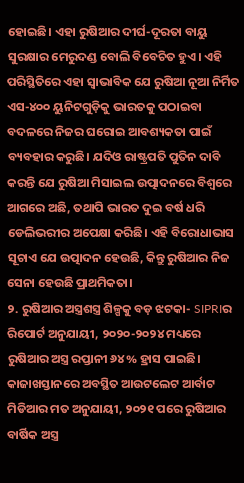ହୋଇଛି। ଏହା ରୁଷିଆର ଦୀର୍ଘ-ଦୂରତା ବାୟୁ ସୁରକ୍ଷାର ମେରୁଦଣ୍ଡ ବୋଲି ବିବେଚିତ ହୁଏ। ଏହି ପରିସ୍ଥିତିରେ ଏହା ସ୍ୱାଭାବିକ ଯେ ରୁଷିଆ ନୂଆ ନିର୍ମିତ ଏସ-୪୦୦ ୟୁନିଟଗୁଡ଼ିକୁ ଭାରତକୁ ପଠାଇବା ବଦଳରେ ନିଜର ଘରୋଇ ଆବଶ୍ୟକତା ପାଇଁ ବ୍ୟବହାର କରୁଛି। ଯଦିଓ ରାଷ୍ଟ୍ରପତି ପୁତିନ ଦାବି କରନ୍ତି ଯେ ରୁଷିଆ ମିସାଇଲ ଉତ୍ପାଦନରେ ବିଶ୍ୱରେ ଆଗରେ ଅଛି, ତଥାପି ଭାରତ ଦୁଇ ବର୍ଷ ଧରି ଡେଲିଭରୀର ଅପେକ୍ଷା କରିଛି। ଏହି ବିରୋଧାଭାସ ସୂଚାଏ ଯେ ଉତ୍ପାଦନ ହେଉଛି, କିନ୍ତୁ ରୁଷିଆର ନିଜ ସେନା ହେଉଛି ପ୍ରାଥମିକତା।
୨. ରୁଷିଆର ଅସ୍ତ୍ରଶସ୍ତ୍ର ଶିଳ୍ପକୁ ବଡ଼ ଝଟକା- SIPRIର ରିପୋର୍ଟ ଅନୁଯାୟୀ, ୨୦୨୦-୨୦୨୪ ମଧ୍ୟରେ ରୁଷିଆର ଅସ୍ତ୍ର ରପ୍ତାନୀ ୬୪% ହ୍ରାସ ପାଇଛି। କାଜାଖସ୍ତାନରେ ଅବସ୍ଥିତ ଆଉଟଲେଟ ଆର୍ବାଟ ମିଡିଆର ମତ ଅନୁଯାୟୀ, ୨୦୨୧ ପରେ ରୁଷିଆର ବାର୍ଷିକ ଅସ୍ତ୍ର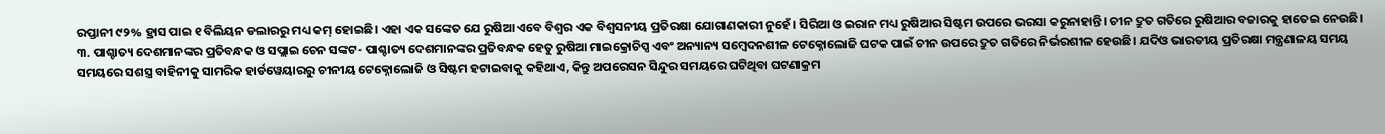ରପ୍ତାନୀ ୯୨% ହ୍ରାସ ପାଇ ୧ ବିଲିୟନ ଡଲାରରୁ ମଧ୍ୟ କମ୍ ହୋଇଛି। ଏହା ଏକ ସଙ୍କେତ ଯେ ରୁଷିଆ ଏବେ ବିଶ୍ୱର ଏକ ବିଶ୍ୱସନୀୟ ପ୍ରତିରକ୍ଷା ଯୋଗାଣକାରୀ ନୁହେଁ। ସିରିଆ ଓ ଇରାନ ମଧ୍ୟ ରୁଷିଆର ସିଷ୍ଟମ ଉପରେ ଭରସା କରୁନାହାନ୍ତି। ଚୀନ ଦ୍ରୁତ ଗତିରେ ରୁଷିଆର ବଜାରକୁ ହାତେଇ ନେଉଛି।
୩. ପାଶ୍ଚାତ୍ୟ ଦେଶମାନଙ୍କର ପ୍ରତିବନ୍ଧକ ଓ ସପ୍ଲାଇ ଚେନ ସଙ୍କଟ- ପାଶ୍ଚାତ୍ୟ ଦେଶମାନଙ୍କର ପ୍ରତିବନ୍ଧକ ହେତୁ ରୁଷିଆ ମାଇକ୍ରୋଚିପ୍ସ ଏବଂ ଅନ୍ୟାନ୍ୟ ସମ୍ବେଦନଶୀଳ ଟେକ୍ନୋଲୋଜି ଘଟକ ପାଇଁ ଚୀନ ଉପରେ ଦ୍ରୁତ ଗତିରେ ନିର୍ଭରଶୀଳ ହେଉଛି। ଯଦିଓ ଭାରତୀୟ ପ୍ରତିରକ୍ଷା ମନ୍ତ୍ରଣାଳୟ ସମୟ ସମୟରେ ସଶସ୍ତ୍ର ବାହିନୀକୁ ସାମରିକ ହାର୍ଡୱେୟାରରୁ ଚୀନୀୟ ଟେକ୍ନୋଲୋଜି ଓ ସିଷ୍ଟମ ହଟାଇବାକୁ କହିଥାଏ, କିନ୍ତୁ ଅପରେସନ ସିନ୍ଦୁର ସମୟରେ ଘଟିଥିବା ଘଟଣାକ୍ରମ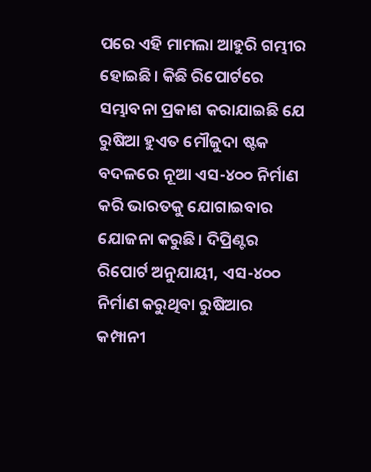ପରେ ଏହି ମାମଲା ଆହୁରି ଗମ୍ଭୀର ହୋଇଛି। କିଛି ରିପୋର୍ଟରେ ସମ୍ଭାବନା ପ୍ରକାଶ କରାଯାଇଛି ଯେ ରୁଷିଆ ହୁଏତ ମୌଜୁଦା ଷ୍ଟକ ବଦଳରେ ନୂଆ ଏସ-୪୦୦ ନିର୍ମାଣ କରି ଭାରତକୁ ଯୋଗାଇବାର ଯୋଜନା କରୁଛି। ଦିପ୍ରିଣ୍ଟର ରିପୋର୍ଟ ଅନୁଯାୟୀ, ଏସ-୪୦୦ ନିର୍ମାଣ କରୁଥିବା ରୁଷିଆର କମ୍ପାନୀ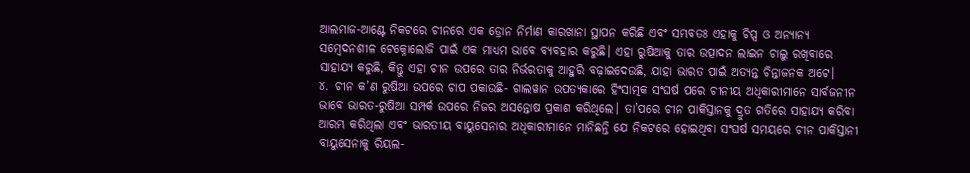ଆଲମାଜ-ଆଣ୍ଟେ ନିକଟରେ ଚୀନରେ ଏକ ଡ୍ରୋନ ନିର୍ମାଣ କାରଖାନା ସ୍ଥାପନ କରିଛି ଏବଂ ସମ୍ଭବତଃ ଏହାକୁ ଚିପ୍ସ ଓ ଅନ୍ୟାନ୍ୟ ସମ୍ବେଦନଶୀଳ ଟେକ୍ନୋଲୋଜି ପାଇଁ ଏକ ମାଧ୍ୟମ ଭାବେ ବ୍ୟବହାର କରୁଛି। ଏହା ରୁଷିଆକୁ ତାର ଉତ୍ପାଦନ ଲାଇନ ଚାଲୁ ରଖିବାରେ ସାହାଯ୍ୟ କରୁଛି, କିନ୍ତୁ ଏହା ଚୀନ ଉପରେ ତାର ନିର୍ଭରତାକୁ ଆହୁରି ବଢ଼ାଇଦେଉଛି, ଯାହା ଭାରତ ପାଇଁ ଅତ୍ୟନ୍ତ ଚିନ୍ତାଜନକ ଅଟେ।
୪. ଚୀନ କ’ଣ ରୁଷିଆ ଉପରେ ଚାପ ପକାଉଛି- ଗାଲୱାନ ଉପତ୍ୟକାରେ ହିଂସାତ୍ମକ ସଂଘର୍ଷ ପରେ ଚୀନୀୟ ଅଧିକାରୀମାନେ ସାର୍ବଜନୀନ ଭାବେ ଭାରତ-ରୁଷିଆ ସମ୍ପର୍କ ଉପରେ ନିଜର ଅସନ୍ତୋଷ ପ୍ରକାଶ କରିଥିଲେ। ତା’ପରେ ଚୀନ ପାକିସ୍ତାନକୁ ଦ୍ରୁତ ଗତିରେ ସାହାଯ୍ୟ କରିବା ଆରମ୍ଭ କରିଥିଲା ଏବଂ ଭାରତୀୟ ବାୟୁସେନାର ଅଧିକାରୀମାନେ ମାନିଛନ୍ତି ଯେ ନିକଟରେ ହୋଇଥିବା ସଂଘର୍ଷ ସମୟରେ ଚୀନ ପାକିସ୍ତାନୀ ବାୟୁସେନାକୁ ରିୟଲ-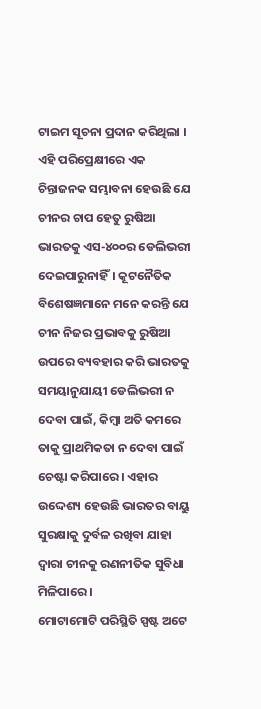ଟାଇମ ସୂଚନା ପ୍ରଦାନ କରିଥିଲା । ଏହି ପରିପ୍ରେକ୍ଷୀରେ ଏକ ଚିନ୍ତାଜନକ ସମ୍ଭାବନା ହେଉଛି ଯେ ଚୀନର ଚାପ ହେତୁ ରୁଷିଆ ଭାରତକୁ ଏସ-୪୦୦ର ଡେଲିଭରୀ ଦେଇପାରୁନାହିଁ। କୂଟନୈତିକ ବିଶେଷଜ୍ଞମାନେ ମନେ କରନ୍ତି ଯେ ଚୀନ ନିଜର ପ୍ରଭାବକୁ ରୁଷିଆ ଉପରେ ବ୍ୟବହାର କରି ଭାରତକୁ ସମୟାନୁଯାୟୀ ଡେଲିଭରୀ ନ ଦେବା ପାଇଁ, କିମ୍ବା ଅତି କମରେ ତାକୁ ପ୍ରାଥମିକତା ନ ଦେବା ପାଇଁ ଚେଷ୍ଟା କରିପାରେ । ଏହାର ଉଦ୍ଦେଶ୍ୟ ହେଉଛି ଭାରତର ବାୟୁ ସୁରକ୍ଷାକୁ ଦୁର୍ବଳ ରଖିବା ଯାହା ଦ୍ୱାରା ଚୀନକୁ ରଣନୀତିକ ସୁବିଧା ମିଳିପାରେ ।
ମୋଟାମୋଟି ପରିସ୍ଥିତି ସ୍ପଷ୍ଟ ଅଟେ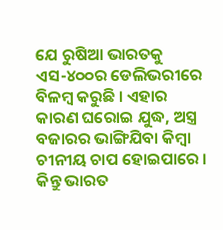ଯେ ରୁଷିଆ ଭାରତକୁ ଏସ-୪୦୦ର ଡେଲିଭରୀରେ ବିଳମ୍ବ କରୁଛି । ଏହାର କାରଣ ଘରୋଇ ଯୁଦ୍ଧ, ଅସ୍ତ୍ର ବଜାରର ଭାଙ୍ଗିଯିବା କିମ୍ବା ଚୀନୀୟ ଚାପ ହୋଇପାରେ । କିନ୍ତୁ ଭାରତ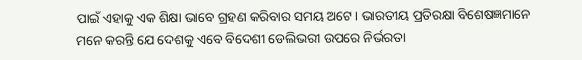ପାଇଁ ଏହାକୁ ଏକ ଶିକ୍ଷା ଭାବେ ଗ୍ରହଣ କରିବାର ସମୟ ଅଟେ। ଭାରତୀୟ ପ୍ରତିରକ୍ଷା ବିଶେଷଜ୍ଞମାନେ ମନେ କରନ୍ତି ଯେ ଦେଶକୁ ଏବେ ବିଦେଶୀ ଡେଲିଭରୀ ଉପରେ ନିର୍ଭରତା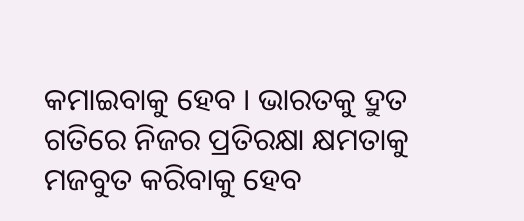କମାଇବାକୁ ହେବ । ଭାରତକୁ ଦ୍ରୁତ ଗତିରେ ନିଜର ପ୍ରତିରକ୍ଷା କ୍ଷମତାକୁ ମଜବୁତ କରିବାକୁ ହେବ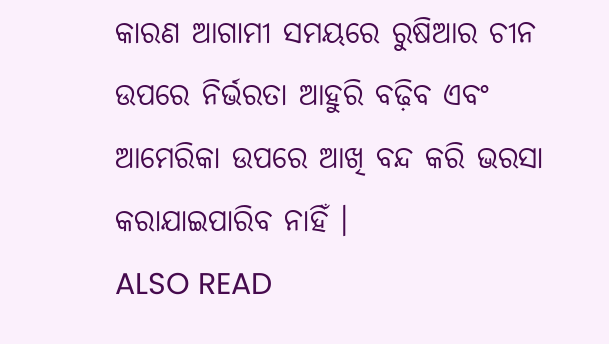କାରଣ ଆଗାମୀ ସମୟରେ ରୁଷିଆର ଚୀନ ଉପରେ ନିର୍ଭରତା ଆହୁରି ବଢ଼ିବ ଏବଂ ଆମେରିକା ଉପରେ ଆଖି ବନ୍ଦ କରି ଭରସା କରାଯାଇପାରିବ ନାହିଁ ।
ALSO READ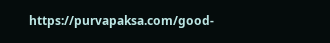https://purvapaksa.com/good-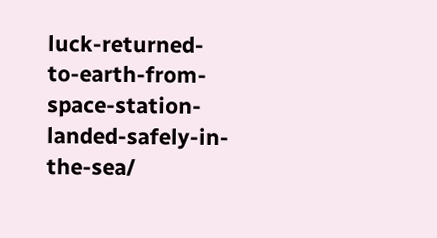luck-returned-to-earth-from-space-station-landed-safely-in-the-sea/